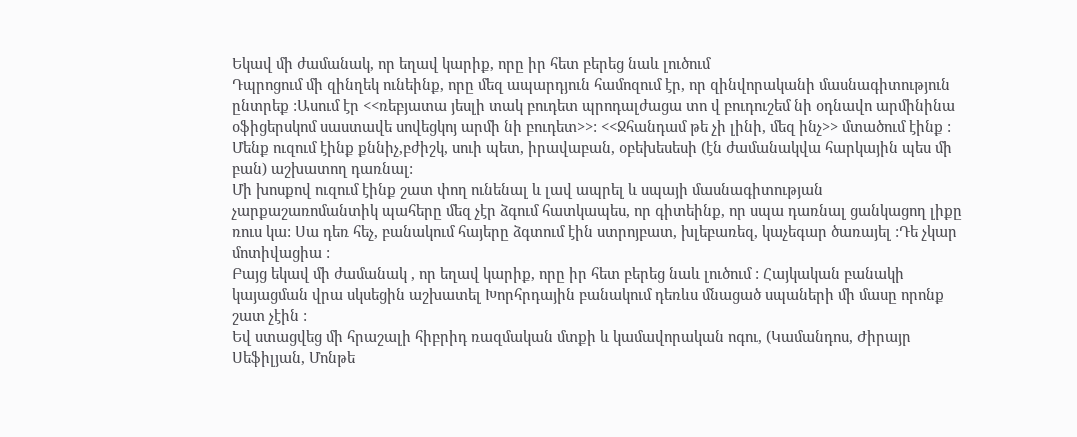Եկավ մի ժամանակ, որ եղավ կարիք, որը իր հետ բերեց նաև լուծում
Դպրոցում մի զինղեկ ունեինք, որը մեզ ապարդյուն համոզում էր, որ զինվորականի մասնագիտություն ընտրեք :Ասում էր <<ռեբյատա յեսլի տակ բուդետ պրոդալժացա տո վ բուդուշեմ նի օդնավո արմինինա օֆիցերսկոմ սաստավե սովեցկոյ արմի նի բուդետ>>: <<Ջհանդամ թե չի լինի, մեզ ինչ>> մտածում էինք : Մենք ուզում էինք քննիչ,բժիշկ, սուի պետ, իրավաբան, օբեխեսեսի (էն ժամանակվա հարկային պես մի բան) աշխատող դառնալ:
Մի խոսքով ուզում էինք շատ փող ունենալ և լավ ապրել և սպայի մասնագիտության չարքաշառոմանտիկ պահերը մեզ չէր ձգում հատկապես, որ գիտեինք, որ սպա դառնալ ցանկացող լիքը ռուս կա: Սա դեռ հեչ, բանակում հայերը ձգտում էին ստրոյբատ, խլեբառեզ, կաչեգար ծառայել :Դե չկար մոտիվացիա :
Բայց եկավ մի ժամանակ , որ եղավ կարիք, որը իր հետ բերեց նաև լուծում : Հայկական բանակի կայացման վրա սկսեցին աշխատել Խորհրդային բանակում դեռևս մնացած սպաների մի մասը որոնք շատ չէին :
Եվ ստացվեց մի հրաշալի հիբրիդ ռազմական մտքի և կամավորական ոգու, (Կամանդոս, Ժիրայր Սեֆիլյան, Մոնթե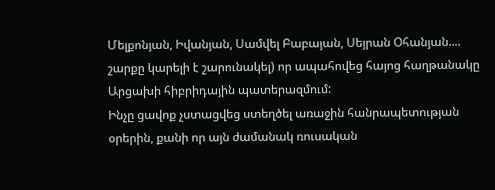Մելքոնյան, Իվանյան, Սամվել Բաբայան, Սեյրան Օհանյան.... շարքը կարելի է շարունակել) որ ապահովեց հայոց հաղթանակը Արցախի հիբրիդային պատերազմում:
Ինչը ցավոք չստացվեց ստեղծել առաջին հանրապետության օրերին, քանի որ այն ժամանակ ռուսական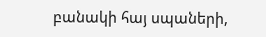բանակի հայ սպաների,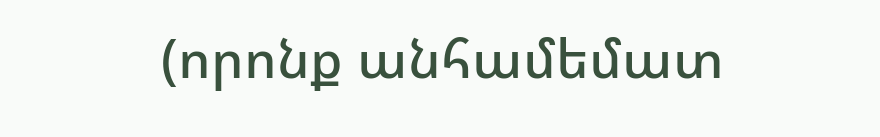(որոնք անհամեմատ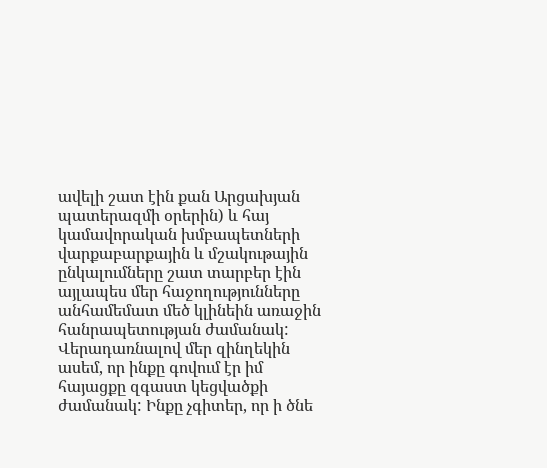ավելի շատ էին քան Արցախյան պատերազմի օրերին) և հայ կամավորական խմբապետների վարքաբարքային և մշակութային ընկալումները շատ տարբեր էին այլապես մեր հաջողությունները անհամեմատ մեծ կլինեին առաջին հանրապետության ժամանակ:
Վերադառնալով մեր զինղեկին ասեմ, որ ինքը գովում էր իմ հայացքը զգաստ կեցվածքի ժամանակ: Ինքը չգիտեր, որ ի ծնե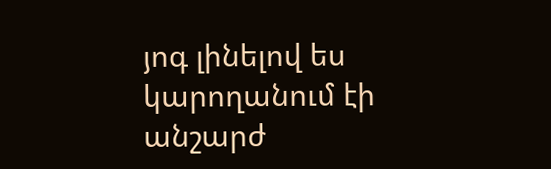յոգ լինելով ես կարողանում էի անշարժ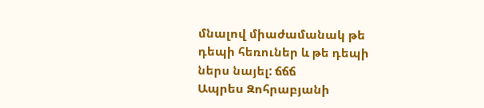մնալով միաժամանակ թե դեպի հեռուներ և թե դեպի ներս նայել: ճճճ
Ապրես Զոհրաբյանի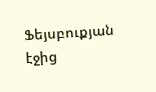Ֆեյսբուքյան էջից